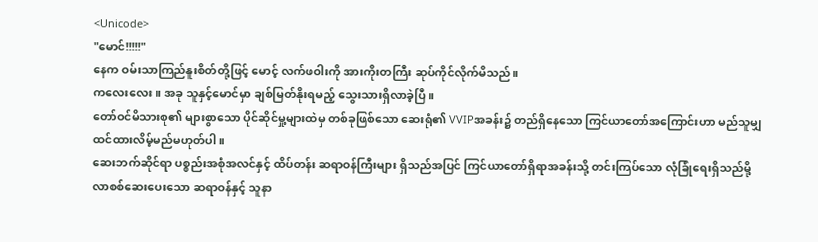<Unicode>
"မောင်!!!!!"
နေက ဝမ်းသာကြည်နူးစိတ်တို့ဖြင့် မောင့် လက်ဖဝါးကို အားကိုးတကြီး ဆုပ်ကိုင်လိုက်မိသည်။
ကလေးလေး ။ အခု သူနှင့်မောင်မှာ ချစ်မြတ်နိုးရမည့် သွေးသားရှိလာခဲ့ပြီ။
တော်ဝင်မိသားစု၏ များစွာသော ပိုင်ဆိုင်မှု့များထဲမှ တစ်ခုဖြစ်သော ဆေးရုံ၏ VVIPအခန်း၌ တည်ရှိနေသော ကြင်ယာတော်အကြောင်းဟာ မည်သူမျှထင်ထားလိမ့်မည်မဟုတ်ပါ။
ဆေးဘက်ဆိုင်ရာ ပစ္စည်းအစုံအလင်နှင့် ထိပ်တန်း ဆရာဝန်ကြီးများ ရှိသည်အပြင် ကြင်ယာတော်ရှိရာအခန်းသို့ တင်းကြပ်သော လုံခြုံရေးရှိသည်မို့ လာစစ်ဆေးပေးသော ဆရာဝန်နှင့် သူနာ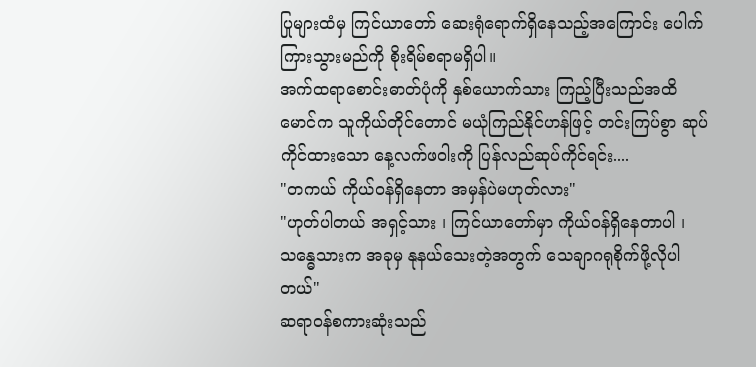ပြုများထံမှ ကြင်ယာတော် ဆေးရုံရောက်ရှိနေသည့်အကြောင်း ပေါက်ကြားသွားမည်ကို စိုးရိမ်စရာမရှိပါ။
အက်ထရာစောင်းဓာတ်ပုံကို နှစ်ယောက်သား ကြည့်ပြီးသည်အထိ မောင်က သူကိုယ်တိုင်တောင် မယုံကြည်နိုင်ဟန်ဖြင့် တင်းကြပ်စွာ ဆုပ်ကိုင်ထားသော နေ့လက်ဖဝါးကို ပြန်လည်ဆုပ်ကိုင်ရင်း....
"တကယ် ကိုယ်ဝန်ရှိနေတာ အမှန်ပဲမဟုတ်လား"
"ဟုတ်ပါတယ် အရှင့်သား ၊ ကြင်ယာတော်မှာ ကိုယ်ဝန်ရှိနေတာပါ ၊ သန္ဓေသားက အခုမှ နုနယ်သေးတဲ့အတွက် သေချာဂရုစိုက်ဖို့လိုပါတယ်"
ဆရာဝန်စကားဆုံးသည်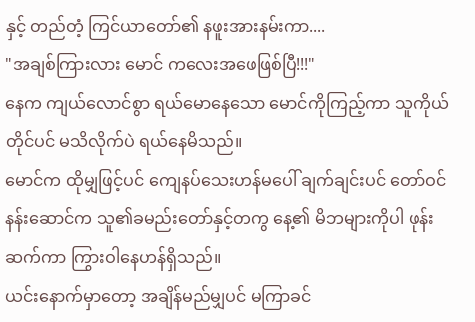နှင့် တည်တံ့ ကြင်ယာတော်၏ နဖူးအားနမ်းကာ....
"အချစ်ကြားလား မောင် ကလေးအဖေဖြစ်ပြီ!!!"
နေက ကျယ်လောင်စွာ ရယ်မောနေသော မောင်ကိုကြည့်ကာ သူကိုယ်တိုင်ပင် မသိလိုက်ပဲ ရယ်နေမိသည်။
မောင်က ထိုမျှဖြင့်ပင် ကျေနပ်သေးဟန်မပေါ် ချက်ချင်းပင် တော်ဝင်နန်းဆောင်က သူ၏ခမည်းတော်နှင့်တကွ နေ့၏ မိဘများကိုပါ ဖုန်းဆက်ကာ ကြွားဝါနေဟန်ရှိသည်။
ယင်းနောက်မှာတော့ အချိန်မည်မျှပင် မကြာခင်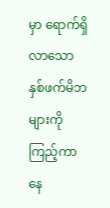မှာ ရောက်ရှိလာသော နှစ်ဖက်မိဘများကိုကြည့်ကာ နေ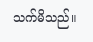သက်မိသည်။